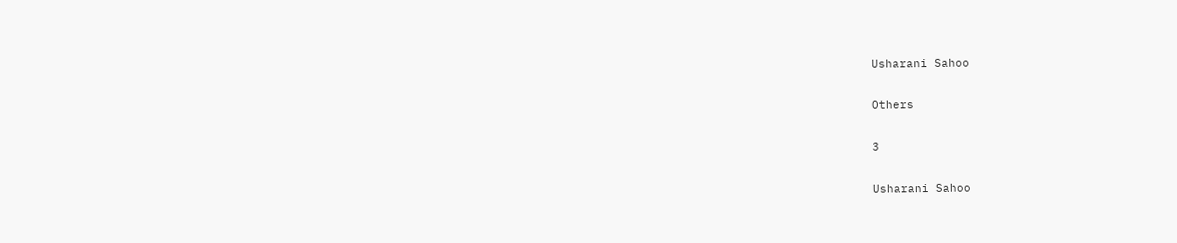Usharani Sahoo

Others

3

Usharani Sahoo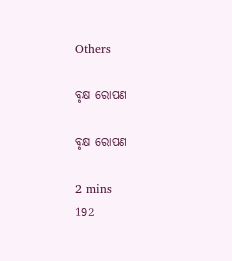Others

ବୃକ୍ଷ ରୋପଣ

ବୃକ୍ଷ ରୋପଣ

2 mins
192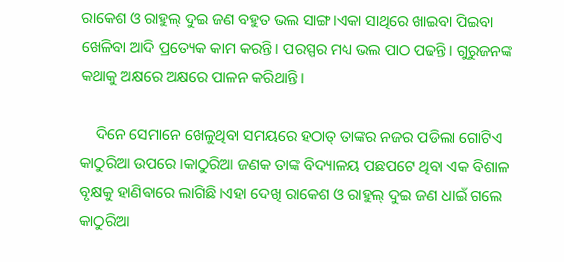ରାକେଶ ଓ ରାହୁଲ୍ ଦୁଇ ଜଣ ବହୁତ ଭଲ ସାଙ୍ଗ।ଏକା ସାଥିରେ ଖାଇବା ପିଇବା ଖେଳିବା ଆଦି ପ୍ରତ୍ୟେକ କାମ କରନ୍ତି। ପରସ୍ପର ମଧ୍ୟ ଭଲ ପାଠ ପଢନ୍ତି। ଗୁରୁଜନଙ୍କ କଥାକୁ ଅକ୍ଷରେ ଅକ୍ଷରେ ପାଳନ କରିଥାନ୍ତି।

    ଦିନେ ସେମାନେ ଖେଳୁଥିବା ସମୟରେ ହଠାତ୍ ତାଙ୍କର ନଜର ପଡିଲା ଗୋଟିଏ କାଠୁରିଆ ଉପରେ ।କାଠୁରିଆ ଜଣକ ତାଙ୍କ ବିଦ୍ୟାଳୟ ପଛପଟେ ଥିବା ଏକ ବିଶାଳ ବୃକ୍ଷକୁ ହାଣିଵାରେ ଲାଗିଛି।ଏହା ଦେଖି ରାକେଶ ଓ ରାହୁଲ୍ ଦୁଇ ଜଣ ଧାଇଁ ଗଲେ କାଠୁରିଆ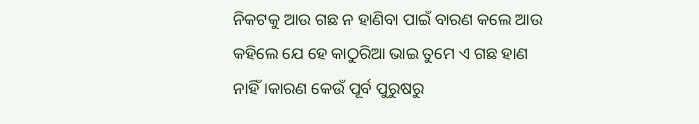ନିକଟକୁ ‌ଆଉ ଗଛ ନ ହାଣିବା ପାଇଁ ବାରଣ କଲେ ଆଉ କହିଲେ ଯେ ହେ କାଠୁରିଆ ଭାଇ ତୁମେ ଏ ଗଛ ହାଣ ନାହିଁ।କାରଣ କେଉଁ ପୂର୍ବ ପୁରୁଷରୁ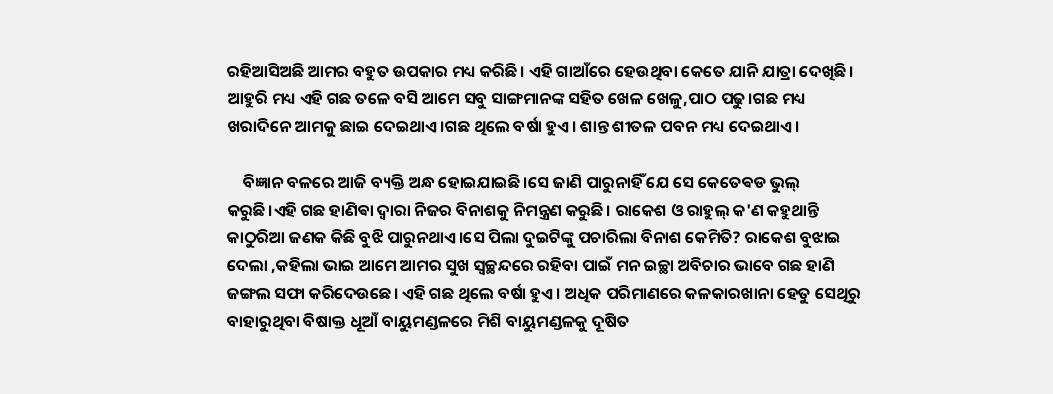ରହିଆସିଅଛି ଆମର ବହୁତ ଉପକାର ମଧ୍ୟ କରିଛି। ଏହି ଗାଆଁରେ ହେଉଥିବା କେତେ ଯାନି ଯାତ୍ରା ଦେଖିଛି। ଆହୁରି ମଧ୍ୟ ଏହି ଗଛ ତଳେ ବସି ଆମେ ସବୁ ସାଙ୍ଗମାନଙ୍କ ସହିତ ଖେଳ ଖେଳୁ,ପାଠ ପଢୁ।ଗଛ ମଧ୍ୟ ଖରାଦିନେ ଆମକୁ ଛାଇ ଦେଇଥାଏ।ଗଛ ଥିଲେ ବର୍ଷା ହୁଏ। ଶାନ୍ତ ଶୀତଳ ପବନ ମଧ୍ୟ ଦେଇଥାଏ।

    ବିଜ୍ଞାନ ବଳରେ ଆଜି ବ୍ୟକ୍ତି ଅନ୍ଧ ହୋଇଯାଇଛି।ସେ ଜାଣି ପାରୁନାହିଁ ଯେ ସେ କେତେଵଡ ଭୁଲ୍ କରୁଛି।ଏହି ଗଛ ହାଣିଵା ଦ୍ୱାରା ନିଜର ବିନାଶକୁ ନିମନ୍ତ୍ରଣ କରୁଛି। ରାକେଶ ଓ ରାହୁଲ୍ କ'ଣ କହୁଥାନ୍ତି କାଠୁରିଆ ଜଣକ କିଛି ବୁଝି ପାରୁନଥାଏ।ସେ ପିଲା ଦୁଇଟିଙ୍କୁ ପଚାରିଲା ବିନାଶ କେମିତି? ରାକେଶ ବୁଝାଇ ଦେଲା ,କହିଲା ଭାଇ ଆମେ ଆମର ସୁଖ ସ୍ୱଚ୍ଛନ୍ଦରେ ରହିବା ପାଇଁ ମନ ଇଚ୍ଛା ଅବିଚାର ଭାବେ ଗଛ ହାଣି ଜଙ୍ଗଲ ସଫା କରିଦେଉଛେ। ଏହି ଗଛ ଥିଲେ ବର୍ଷା ହୁଏ । ଅଧିକ ପରିମାଣରେ କଳକାରଖାନା ହେତୁ ସେଥିରୁ ବାହାରୁଥିବା ବିଷାକ୍ତ ଧୂଆଁ ବାୟୁମଣ୍ଡଳରେ ମିଶି ବାୟୁମଣ୍ଡଳକୁ ଦୂଷିତ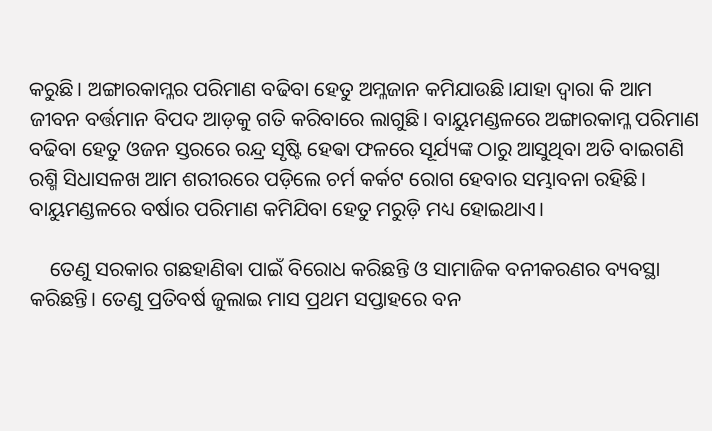କରୁଛି। ଅଙ୍ଗାରକାମ୍ଳର ପରିମାଣ ବଢିବା ହେତୁ ଅମ୍ଳଜାନ କମିଯାଉଛି।ଯାହା ଦ୍ଵାରା କି ଆମ ଜୀବନ ବର୍ତ୍ତମାନ ବିପଦ ଆଡ଼କୁ ଗତି କରିବାରେ ଲାଗୁଛି। ବାୟୁମଣ୍ଡଳରେ ଅଙ୍ଗାରକାମ୍ଳ ପରିମାଣ ବଢିବା ହେତୁ ଓଜନ ସ୍ତରରେ ରନ୍ଦ୍ର ସୃଷ୍ଟି ହେଵା ଫଳରେ ସୂର୍ଯ୍ୟଙ୍କ ଠାରୁ ଆସୁଥିବା ଅତି ବାଇଗଣି ରଶ୍ମି ସିଧାସଳଖ ଆମ ଶରୀରରେ ପଡ଼ିଲେ ଚର୍ମ କର୍କଟ ରୋଗ ହେବାର ସମ୍ଭାବନା ରହିଛି। ବାୟୁମଣ୍ଡଳରେ ବର୍ଷାର ପରିମାଣ କମିଯିବା ହେତୁ ମରୁଡ଼ି ମଧ୍ୟ ହୋଇଥାଏ।

    ତେଣୁ ସରକାର ଗଛହାଣିଵା ପାଇଁ ବିରୋଧ କରିଛନ୍ତି ଓ ସାମାଜିକ ବନୀକରଣର ବ୍ୟବସ୍ଥା କରିଛନ୍ତି। ତେଣୁ ପ୍ରତିବର୍ଷ ଜୁଲାଇ ମାସ ପ୍ରଥମ ସପ୍ତାହରେ ବନ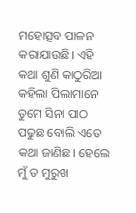ମହୋତ୍ସବ ପାଳନ କରାଯାଉଛି। ଏହି କଥା ଶୁଣି କାଠୁରିଆ କହିଲା ପିଲାମାନେ ତୁମେ ସିନା ପାଠ ପଢୁଛ ବୋଲି ଏତେ କଥା ଜାଣିଛ। ହେଲେ ମୁଁ ତ ମୁରୁଖ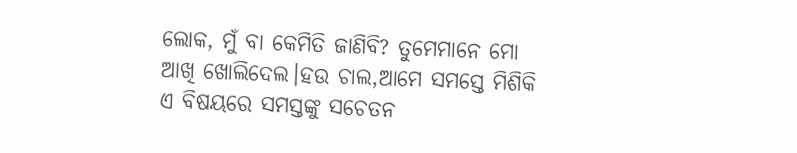ଲୋକ, ମୁଁ ବା କେମିତି ଜାଣିବି? ତୁମେମାନେ ମୋ ଆଖି ଖୋଲିଦେଲ।ହଉ ଚାଲ,ଆମେ ସମସ୍ତେ ମିଶିକି ଏ ବିଷୟରେ ସମସ୍ତଙ୍କୁ ସଚେତନ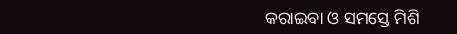କରାଇବା ଓ ସମସ୍ତେ ମିଶି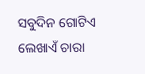ସବୁଦିନ ଗୋଟିଏ ଲେଖାଏଁ ଚାରା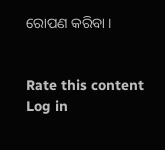ରୋପଣ କରିବା ।


Rate this content
Log in